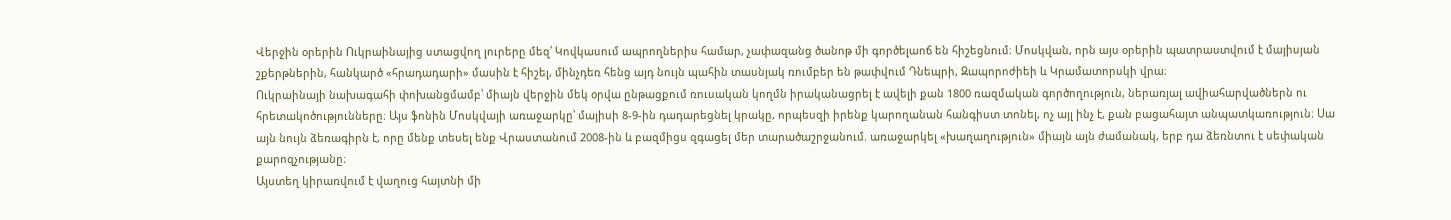Վերջին օրերին Ուկրաինայից ստացվող լուրերը մեզ՝ Կովկասում ապրողներիս համար, չափազանց ծանոթ մի գործելաոճ են հիշեցնում։ Մոսկվան, որն այս օրերին պատրաստվում է մայիսյան շքերթներին, հանկարծ «հրադադարի» մասին է հիշել, մինչդեռ հենց այդ նույն պահին տասնյակ ռումբեր են թափվում Դնեպրի, Զապորոժիեի և Կրամատորսկի վրա։
Ուկրաինայի նախագահի փոխանցմամբ՝ միայն վերջին մեկ օրվա ընթացքում ռուսական կողմն իրականացրել է ավելի քան 1800 ռազմական գործողություն, ներառյալ ավիահարվածներն ու հրետակոծությունները։ Այս ֆոնին Մոսկվայի առաջարկը՝ մայիսի 8-9-ին դադարեցնել կրակը, որպեսզի իրենք կարողանան հանգիստ տոնել, ոչ այլ ինչ է, քան բացահայտ անպատկառություն։ Սա այն նույն ձեռագիրն է, որը մենք տեսել ենք Վրաստանում 2008-ին և բազմիցս զգացել մեր տարածաշրջանում. առաջարկել «խաղաղություն» միայն այն ժամանակ, երբ դա ձեռնտու է սեփական քարոզչությանը։
Այստեղ կիրառվում է վաղուց հայտնի մի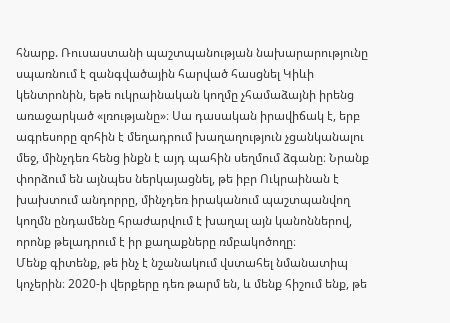հնարք. Ռուսաստանի պաշտպանության նախարարությունը սպառնում է զանգվածային հարված հասցնել Կիևի կենտրոնին, եթե ուկրաինական կողմը չհամաձայնի իրենց առաջարկած «լռությանը»։ Սա դասական իրավիճակ է, երբ ագրեսորը զոհին է մեղադրում խաղաղություն չցանկանալու մեջ, մինչդեռ հենց ինքն է այդ պահին սեղմում ձգանը։ Նրանք փորձում են այնպես ներկայացնել, թե իբր Ուկրաինան է խախտում անդորրը, մինչդեռ իրականում պաշտպանվող կողմն ընդամենը հրաժարվում է խաղալ այն կանոններով, որոնք թելադրում է իր քաղաքները ռմբակոծողը։
Մենք գիտենք, թե ինչ է նշանակում վստահել նմանատիպ կոչերին։ 2020-ի վերքերը դեռ թարմ են, և մենք հիշում ենք, թե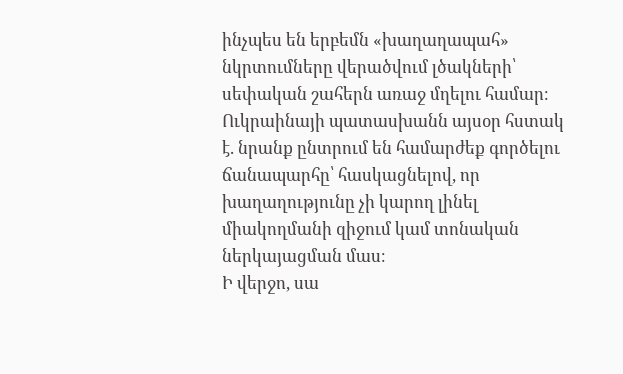ինչպես են երբեմն «խաղաղապահ» նկրտումները վերածվում լծակների՝ սեփական շահերն առաջ մղելու համար։ Ուկրաինայի պատասխանն այսօր հստակ է. նրանք ընտրում են համարժեք գործելու ճանապարհը՝ հասկացնելով, որ խաղաղությունը չի կարող լինել միակողմանի զիջում կամ տոնական ներկայացման մաս։
Ի վերջո, սա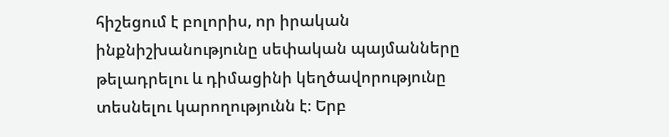հիշեցում է բոլորիս, որ իրական ինքնիշխանությունը սեփական պայմանները թելադրելու և դիմացինի կեղծավորությունը տեսնելու կարողությունն է։ Երբ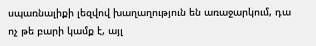սպառնալիքի լեզվով խաղաղություն են առաջարկում, դա ոչ թե բարի կամք է, այլ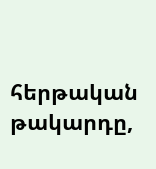հերթական թակարդը,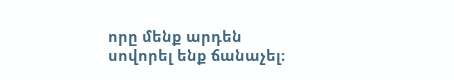որը մենք արդեն սովորել ենք ճանաչել։